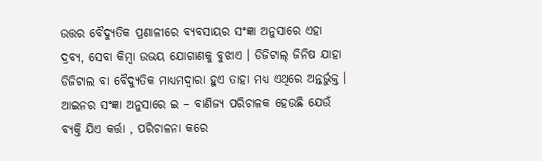ଉତ୍ତର ବୈଦ୍ୟୁତିକ ପ୍ରଣାଳୀରେ ବ୍ୟବସାୟର ସଂଜ୍ଞା ଅନୁସାରେ ଏହା ଦ୍ରବ୍ୟ, ସେବା କିମ୍ବା ଉଭୟ ଯୋଗାଣକୁ ବୁଝାଏ । ଡିଜିଟାଲ୍ ଜିନିଷ ଯାହା ଡିଜିଟାଲ ବା ବୈଦ୍ୟୁତିକ ମାଧ୍ୟମଦ୍ଵାରା ହୁଏ ତାହା ମଧ୍ୟ ଏଥିରେ ଅନ୍ତର୍ଭୁକ୍ତ ।
ଆଇନର ସଂଜ୍ଞା ଅନୁସାରେ ଇ – ବାଣିଜ୍ୟ ପରିଚାଳକ ହେଉଛି ଯେଉଁ ବ୍ୟକ୍ତି ଯିଏ କର୍ତ୍ତା , ପରିଚାଳନା କରେ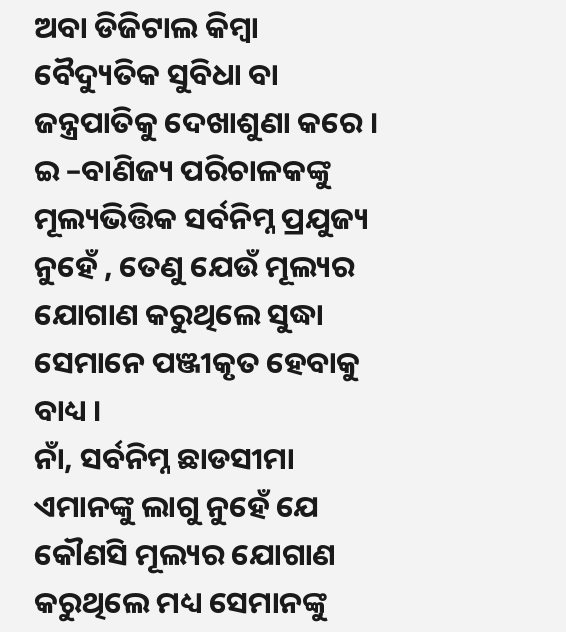ଅବା ଡିଜିଟାଲ କିମ୍ବା ବୈଦ୍ୟୁତିକ ସୁବିଧା ବା ଜନ୍ତ୍ରପାତିକୁ ଦେଖାଶୁଣା କରେ ।
ଇ –ବାଣିଜ୍ୟ ପରିଚାଳକଙ୍କୁ ମୂଲ୍ୟଭିତ୍ତିକ ସର୍ବନିମ୍ନ ପ୍ରଯୁଜ୍ୟ ନୁହେଁ , ତେଣୁ ଯେଉଁ ମୂଲ୍ୟର ଯୋଗାଣ କରୁଥିଲେ ସୁଦ୍ଧା ସେମାନେ ପଞ୍ଜୀକୃତ ହେବାକୁ ବାଧ୍ୟ ।
ନାଁ, ସର୍ବନିମ୍ନ ଛାଡସୀମା ଏମାନଙ୍କୁ ଲାଗୁ ନୁହେଁ ଯେ କୌଣସି ମୂଲ୍ୟର ଯୋଗାଣ କରୁଥିଲେ ମଧ୍ୟ ସେମାନଙ୍କୁ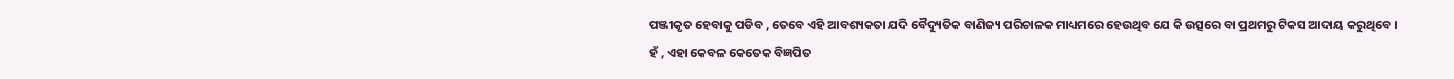ପଞ୍ଜୀକୃତ ହେବାକୁ ପଡିବ , ତେବେ ଏହି ଆବଶ୍ୟକତା ଯଦି ବୈଦ୍ୟୁତିକ ବାଣିଜ୍ୟ ପରିଚାଳକ ମାଧ୍ୟମରେ ହେଉଥିବ ଯେ କି ଉତ୍ସରେ ବା ପ୍ରଥମରୁ ଟିକସ ଆଦାୟ କରୁଥିବେ ।
ହଁ , ଏହା କେବଳ କେତେକ ବିଜ୍ଞପିତ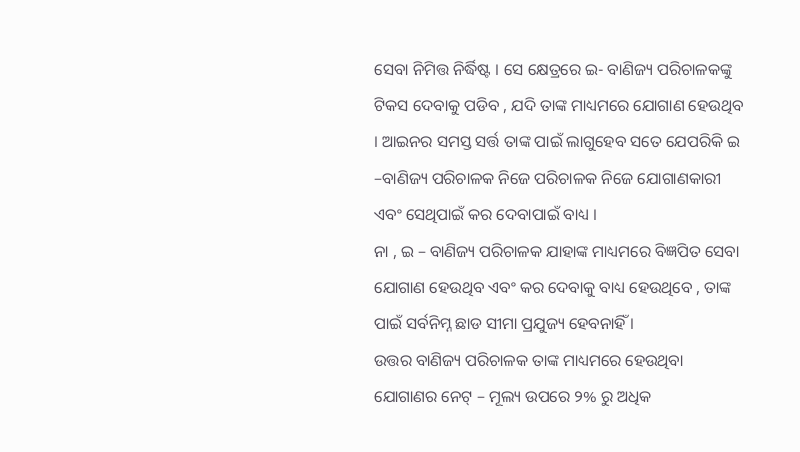ସେବା ନିମିତ୍ତ ନିର୍ଦ୍ଧିଷ୍ଟ । ସେ କ୍ଷେତ୍ରରେ ଇ- ବାଣିଜ୍ୟ ପରିଚାଳକଙ୍କୁ ଟିକସ ଦେବାକୁ ପଡିବ , ଯଦି ତାଙ୍କ ମାଧ୍ୟମରେ ଯୋଗାଣ ହେଉଥିବ । ଆଇନର ସମସ୍ତ ସର୍ତ୍ତ ତାଙ୍କ ପାଇଁ ଲାଗୁହେବ ସତେ ଯେପରିକି ଇ –ବାଣିଜ୍ୟ ପରିଚାଳକ ନିଜେ ପରିଚାଳକ ନିଜେ ଯୋଗାଣକାରୀ ଏବଂ ସେଥିପାଇଁ କର ଦେବାପାଇଁ ବାଧ୍ୟ ।
ନା , ଇ – ବାଣିଜ୍ୟ ପରିଚାଳକ ଯାହାଙ୍କ ମାଧ୍ୟମରେ ବିଜ୍ଞପିତ ସେବା ଯୋଗାଣ ହେଉଥିବ ଏବଂ କର ଦେବାକୁ ବାଧ୍ୟ ହେଉଥିବେ , ତାଙ୍କ ପାଇଁ ସର୍ବନିମ୍ନ ଛାଡ ସୀମା ପ୍ରଯୁଜ୍ୟ ହେବନାହିଁ ।
ଉତ୍ତର ବାଣିଜ୍ୟ ପରିଚାଳକ ତାଙ୍କ ମାଧ୍ୟମରେ ହେଉଥିବା ଯୋଗାଣର ନେଟ୍ – ମୂଲ୍ୟ ଉପରେ ୨% ରୁ ଅଧିକ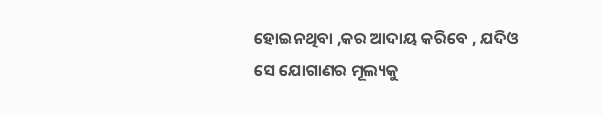ହୋଇନଥିବା ,କର ଆଦାୟ କରିବେ , ଯଦିଓ ସେ ଯୋଗାଣର ମୂଲ୍ୟକୁ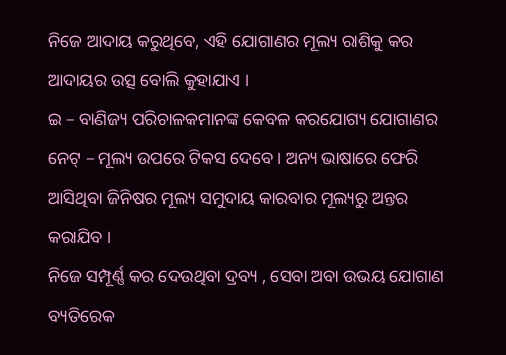ନିଜେ ଆଦାୟ କରୁଥିବେ, ଏହି ଯୋଗାଣର ମୂଲ୍ୟ ରାଶିକୁ କର ଆଦାୟର ଉତ୍ସ ବୋଲି କୁହାଯାଏ ।
ଇ – ବାଣିଜ୍ୟ ପରିଚାଳକମାନଙ୍କ କେବଳ କରଯୋଗ୍ୟ ଯୋଗାଣର ନେଟ୍ – ମୂଲ୍ୟ ଉପରେ ଟିକସ ଦେବେ । ଅନ୍ୟ ଭାଷାରେ ଫେରି ଆସିଥିବା ଜିନିଷର ମୂଲ୍ୟ ସମୁଦାୟ କାରବାର ମୂଲ୍ୟରୁ ଅନ୍ତର କରାଯିବ ।
ନିଜେ ସମ୍ପୂର୍ଣ୍ଣ କର ଦେଉଥିବା ଦ୍ରବ୍ୟ , ସେବା ଅବା ଉଭୟ ଯୋଗାଣ ବ୍ୟତିରେକ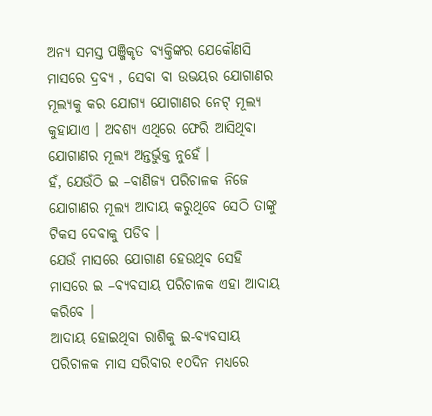ଅନ୍ୟ ସମସ୍ତ ପଞ୍ଜିକୃତ ବ୍ୟକ୍ତିଙ୍କର ଯେକୌଣସି ମାସରେ ଦ୍ରବ୍ୟ , ସେବା ବା ଉଭୟର ଯୋଗାଣର ମୂଲ୍ୟକୁ କର ଯୋଗ୍ୟ ଯୋଗାଣର ନେଟ୍ ମୂଲ୍ୟ କୁହାଯାଏ । ଅବଶ୍ୟ ଏଥିରେ ଫେରି ଆସିଥିବା ଯୋଗାଣର ମୂଲ୍ୟ ଅନ୍ତର୍ଭୁକ୍ତ ନୁହେଁ ।
ହଁ, ଯେଉଁଠି ଇ –ବାଣିଜ୍ୟ ପରିଚାଳକ ନିଜେ ଯୋଗାଣର ମୂଲ୍ୟ ଆଦାୟ କରୁଥିବେ ସେଠି ତାଙ୍କୁ ଟିକସ ଦେବାକୁ ପଡିବ ।
ଯେଉଁ ମାସରେ ଯୋଗାଣ ହେଉଥିବ ସେହି ମାସରେ ଇ –ବ୍ୟବସାୟ ପରିଚାଳକ ଏହା ଆଦାୟ କରିବେ ।
ଆଦାୟ ହୋଇଥିବା ରାଶିକୁ ଇ-ବ୍ୟବସାୟ ପରିଚାଳକ ମାସ ସରିବାର ୧୦ଦିନ ମଧ୍ୟରେ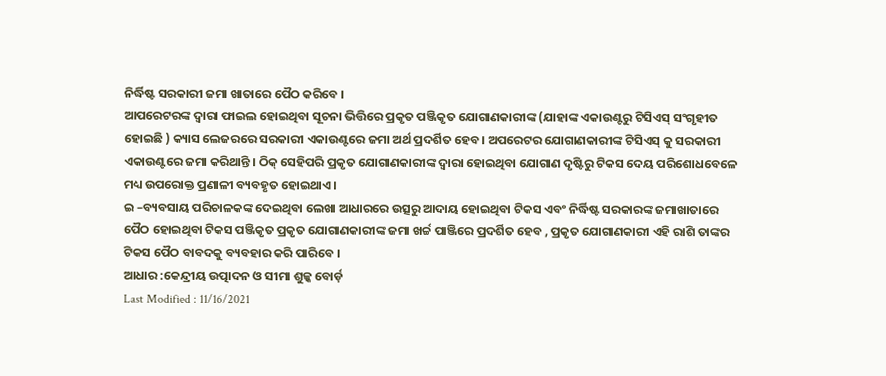ନିର୍ଦ୍ଧିଷ୍ଟ ସରକାରୀ ଜମା ଖାତାରେ ପୈଠ କରିବେ ।
ଆପରେଟରଙ୍କ ଦ୍ଵାରା ଫାଇଲ ହୋଇଥିବା ସୂଚନା ଭିତ୍ତିରେ ପ୍ରକୃତ ପଞ୍ଜିକୃତ ଯୋଗାଣକାରୀଙ୍କ (ଯାହାଙ୍କ ଏକାଉଣ୍ଟରୁ ଟିସିଏସ୍ ସଂଗୃହୀତ ହୋଇଛି ) କ୍ୟାସ ଲେଜରରେ ସରକାରୀ ଏକାଉଣ୍ଟରେ ଜମା ଅର୍ଥ ପ୍ରଦର୍ଶିତ ହେବ । ଅପରେଟର ଯୋଗାଣକାରୀଙ୍କ ଟିସିଏସ୍ କୁ ସରକାରୀ ଏକାଉଣ୍ଟରେ ଜମା କରିଥାନ୍ତି । ଠିକ୍ ସେହିପରି ପ୍ରକୃତ ଯୋଗାଣକାରୀଙ୍କ ଦ୍ଵାରା ହୋଇଥିବା ଯୋଗାଣ ଦୃଷ୍ଟିରୁ ଟିକସ ଦେୟ ପରିଶୋଧବେଳେ ମଧ୍ୟ ଉପରୋକ୍ତ ପ୍ରଣାଳୀ ବ୍ୟବହୃତ ହୋଇଥାଏ ।
ଇ –ବ୍ୟବସାୟ ପରିଚାଳକଙ୍କ ଦେଇଥିବା ଲେଖା ଆଧାରରେ ଉତ୍ସରୁ ଆଦାୟ ହୋଇଥିବା ଟିକସ ଏବଂ ନିର୍ଦ୍ଧିଷ୍ଟ ସରକାରଙ୍କ ଜମାଖାତାରେ ପୈଠ ହୋଇଥିବା ଟିକସ ପଞ୍ଜିକୃତ ପ୍ରକୃତ ଯୋଗାଣକାରୀଙ୍କ ଜମା ଖର୍ଚ୍ଚ ପାଞ୍ଜିରେ ପ୍ରଦର୍ଶିତ ହେବ , ପ୍ରକୃତ ଯୋଗାଣକାରୀ ଏହି ରାଶି ତାଙ୍କର ଟିକସ ପୈଠ ବାବଦକୁ ବ୍ୟବହାର କରି ପାରିବେ ।
ଆଧାର :କେନ୍ଦ୍ରୀୟ ଉତ୍ପାଦନ ଓ ସୀମା ଶୁଳ୍କ ବୋର୍ଡ଼
Last Modified : 11/16/2021